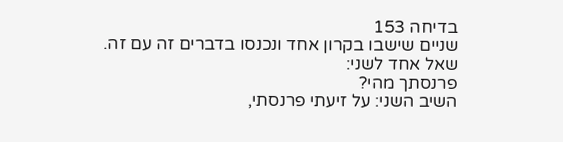בדיחה 153
שניים שישבו בקרון אחד ונכנסו בדברים זה עם זה.
שאל אחד לשני:
פרנסתך מהי?
השיב השני: על זיעתי פרנסתי,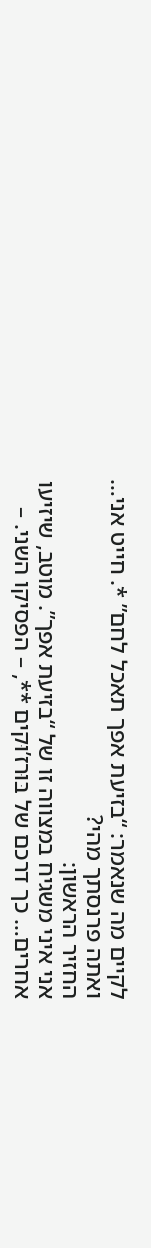לקיים מה שנאמר: “בזיעת אפך תאכל לחם” *. חייט אני… ואתה פרנסתך מהי?
החזיר הראשון:
אני איני משגיח במצווה זו של “בזיעת אפך”. מוטב, שיזיעו אחרים… כך דרכם של בּוּרז’וּקים **, – הפסיקו השני. –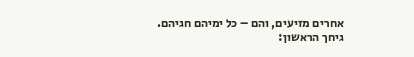אחרים מזיעים, והם – כל ימיהם חגיהם.
גיחך הראשון: